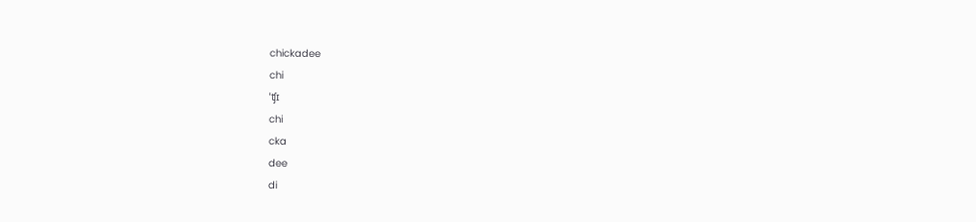chickadee
chi
ˈʧɪ
chi
cka
dee
di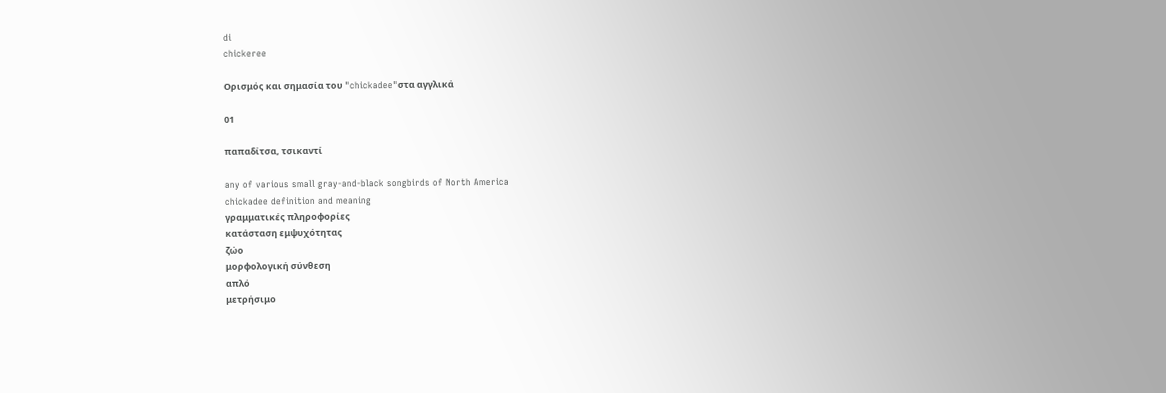di
chickeree

Ορισμός και σημασία του "chickadee"στα αγγλικά

01

παπαδίτσα, τσικαντί

any of various small gray-and-black songbirds of North America
chickadee definition and meaning
γραμματικές πληροφορίες
κατάσταση εμψυχότητας
ζώο
μορφολογική σύνθεση
απλό
μετρήσιμο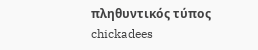πληθυντικός τύπος
chickadees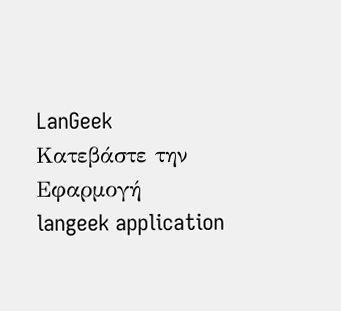LanGeek
Κατεβάστε την Εφαρμογή
langeek application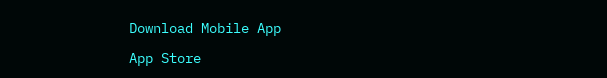Download Mobile App

App Store